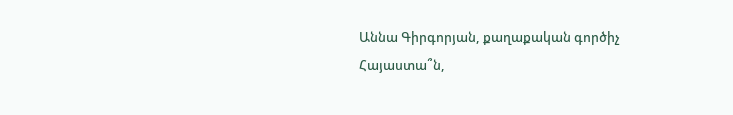Աննա Գիրգորյան, քաղաքական գործիչ
Հայաստա՞ն,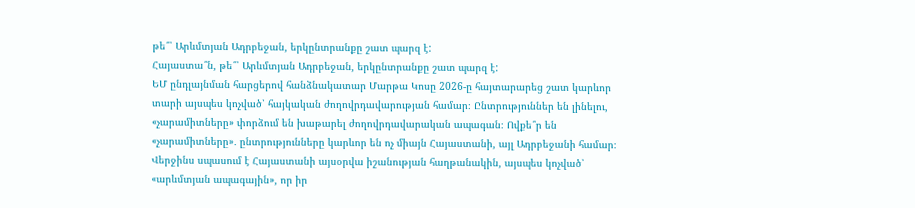թե՞՝ Արևմտյան Ադրբեջան, երկընտրանքը շատ պարզ է:
Հայաստա՞ն, թե՞՝ Արևմտյան Ադրբեջան, երկընտրանքը շատ պարզ է:
ԵՄ ընդլայնման հարցերով հանձնակատար Մարթա Կոսը 2026-ը հայտարարեց շատ կարևոր տարի այսպես կոչված՝ հայկական ժողովրդավարության համար։ Ընտրություններ են լինելու, «չարամիտները» փորձում են խաթարել ժողովրդավարական ապագան։ Ովքե՞ր են «չարամիտները»․ ընտրությունները կարևոր են ոչ միայն Հայաստանի, այլ Ադրբեջանի համար։ Վերջինս սպասում է Հայաստանի այսօրվա իշանության հաղթանակին, այսպես կոչված՝ «արևմտյան ապագային», որ իր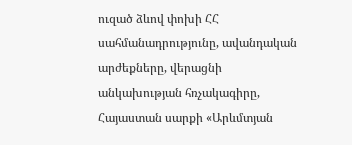ուզած ձևով փոխի ՀՀ սահմանադրությունը, ավանդական արժեքները, վերացնի անկախության հռչակագիրը, Հայաստան սարքի «Արևմտյան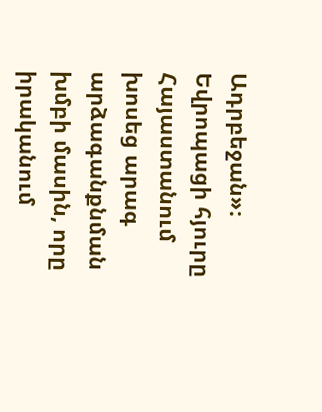Ադրբեջան»։
Եվրոպացի հյուրը Հայաստանում խոսեց արագ արձագանքնման խմբի մասին, որը իրականում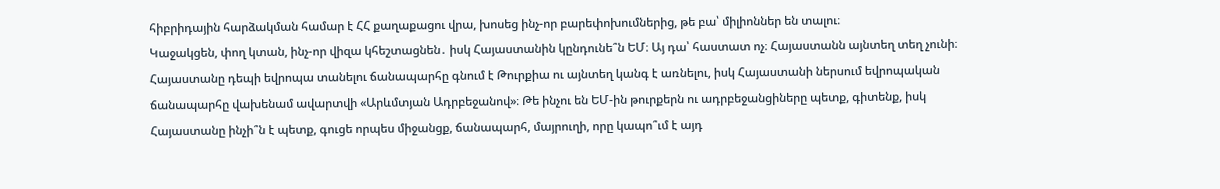հիբրիդային հարձակման համար է ՀՀ քաղաքացու վրա, խոսեց ինչ-որ բարեփոխումներից, թե բա՝ միլիոններ են տալու։
Կաջակցեն, փող կտան, ինչ-որ վիզա կհեշտացնեն․ իսկ Հայաստանին կընդունե՞ն ԵՄ։ Այ դա՝ հաստատ ոչ։ Հայաստանն այնտեղ տեղ չունի։ Հայաստանը դեպի եվրոպա տանելու ճանապարհը գնում է Թուրքիա ու այնտեղ կանգ է առնելու, իսկ Հայաստանի ներսում եվրոպական ճանապարհը վախենամ ավարտվի «Արևմտյան Ադրբեջանով»։ Թե ինչու են ԵՄ-ին թուրքերն ու ադրբեջանցիները պետք, գիտենք, իսկ Հայաստանը ինչի՞ն է պետք, գուցե որպես միջանցք, ճանապարհ, մայրուղի, որը կապո՞ւմ է այդ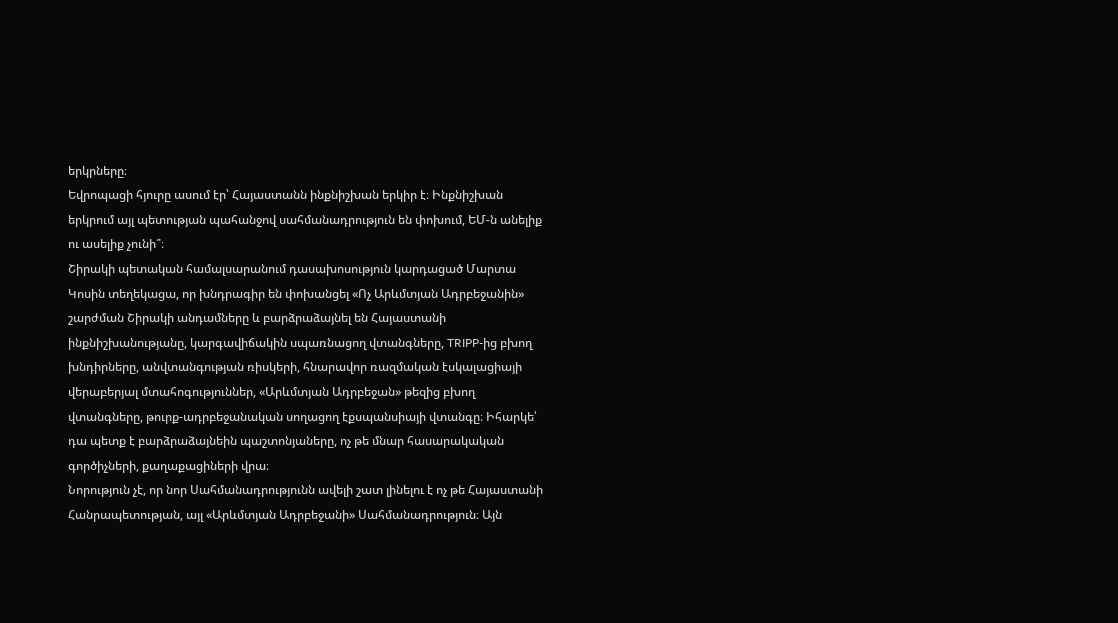երկրները։
Եվրոպացի հյուրը ասում էր՝ Հայաստանն ինքնիշխան երկիր է։ Ինքնիշխան երկրում այլ պետության պահանջով սահմանադրություն են փոխում, ԵՄ-ն անելիք ու ասելիք չունի՞։
Շիրակի պետական համալսարանում դասախոսություն կարդացած Մարտա Կոսին տեղեկացա, որ խնդրագիր են փոխանցել «Ոչ Արևմտյան Ադրբեջանին» շարժման Շիրակի անդամները և բարձրաձայնել են Հայաստանի ինքնիշխանությանը, կարգավիճակին սպառնացող վտանգները, TRIPP-ից բխող խնդիրները, անվտանգության ռիսկերի, հնարավոր ռազմական էսկալացիայի վերաբերյալ մտահոգություններ, «Արևմտյան Ադրբեջան» թեզից բխող վտանգները, թուրք-ադրբեջանական սողացող էքսպանսիայի վտանգը։ Իհարկե՝ դա պետք է բարձրաձայնեին պաշտոնյաները, ոչ թե մնար հասարակական գործիչների, քաղաքացիների վրա։
Նորություն չէ, որ նոր Սահմանադրությունն ավելի շատ լինելու է ոչ թե Հայաստանի Հանրապետության, այլ «Արևմտյան Ադրբեջանի» Սահմանադրություն։ Այն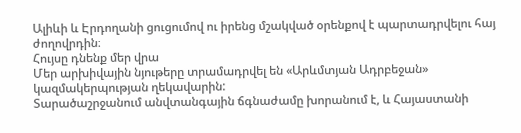Ալիևի և Էրդողանի ցուցումով ու իրենց մշակված օրենքով է պարտադրվելու հայ ժողովրդին։
Հույսը դնենք մեր վրա
Մեր արխիվային նյութերը տրամադրվել են «Արևմտյան Ադրբեջան» կազմակերպության ղեկավարին:
Տարածաշրջանում անվտանգային ճգնաժամը խորանում է, և Հայաստանի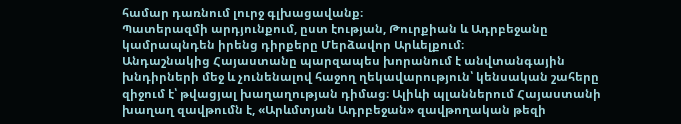համար դառնում լուրջ գլխացավանք։
Պատերազմի արդյունքում, ըստ էության, Թուրքիան և Ադրբեջանը կամրապնդեն իրենց դիրքերը Մերձավոր Արևելքում։
Անդաշնակից Հայաստանը պարզապես խորանում է անվտանգային խնդիրների մեջ և չունենալով հաջող ղեկավարություն՝ կենսական շահերը զիջում է՝ թվացյալ խաղաղության դիմաց։ Ալիևի պլաններում Հայաստանի խաղաղ զավթումն է, «Արևմտյան Ադրբեջան» զավթողական թեզի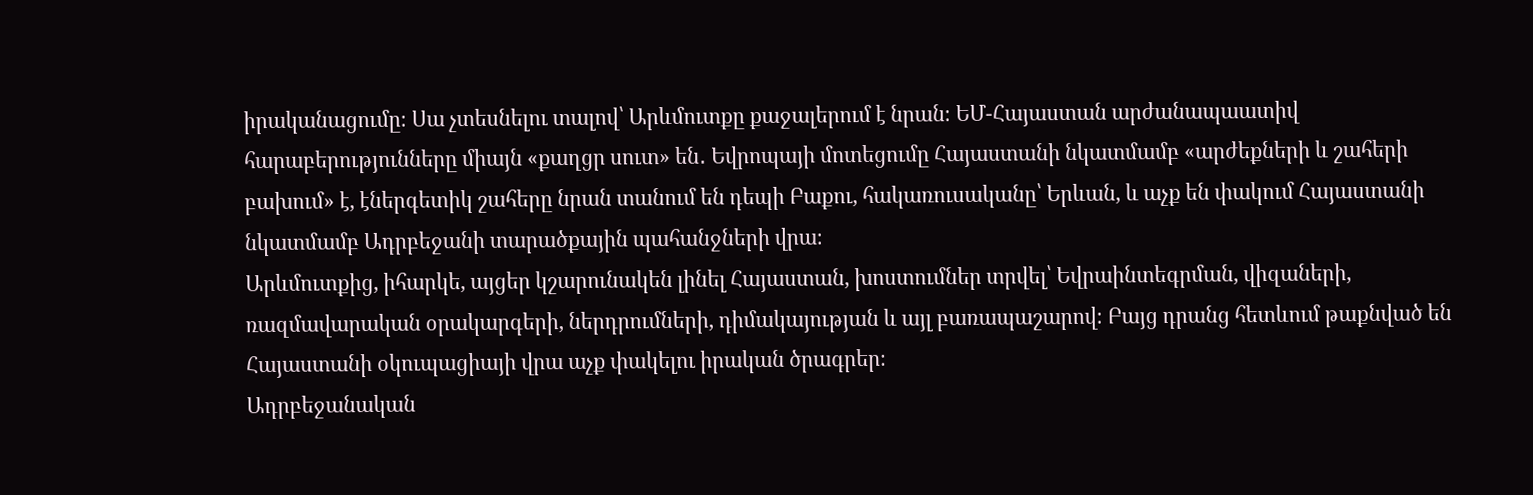իրականացումը։ Սա չտեսնելու տալով՝ Արևմուտքը քաջալերում է նրան։ ԵՄ-Հայաստան արժանապաատիվ հարաբերությունները միայն «քաղցր սուտ» են․ Եվրոպայի մոտեցումը Հայաստանի նկատմամբ «արժեքների և շահերի բախում» է, էներգետիկ շահերը նրան տանում են դեպի Բաքու, հակառուսականը՝ Երևան, և աչք են փակում Հայաստանի նկատմամբ Ադրբեջանի տարածքային պահանջների վրա։
Արևմուտքից, իհարկե, այցեր կշարունակեն լինել Հայաստան, խոստումներ տրվել՝ Եվրաինտեգրման, վիզաների, ռազմավարական օրակարգերի, ներդրումների, դիմակայության և այլ բառապաշարով։ Բայց դրանց հետևում թաքնված են Հայաստանի օկուպացիայի վրա աչք փակելու իրական ծրագրեր։
Ադրբեջանական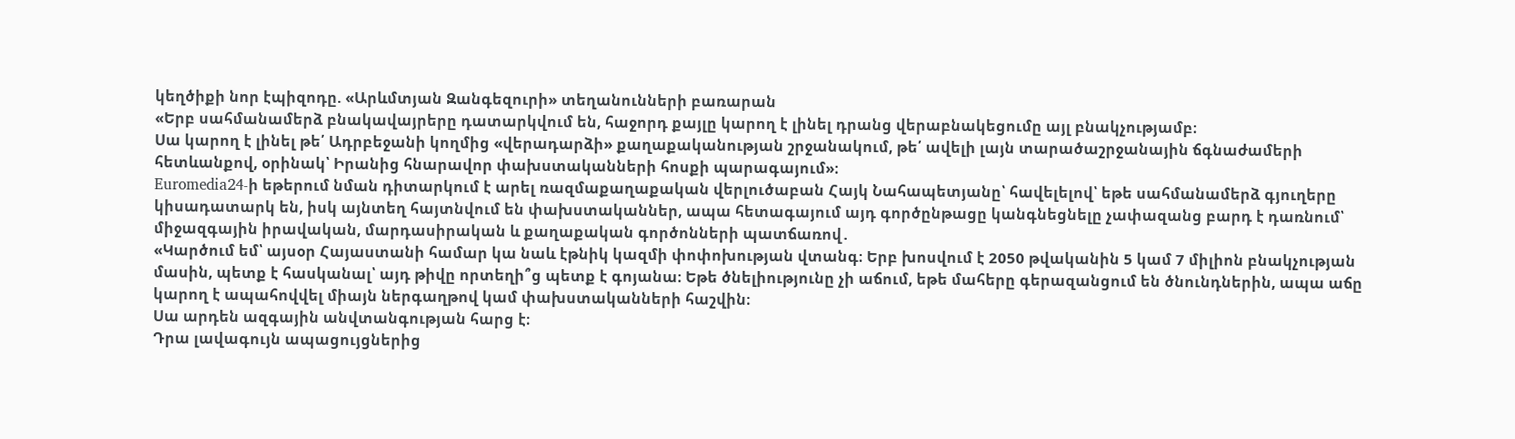կեղծիքի նոր էպիզոդը. «Արևմտյան Զանգեզուրի» տեղանունների բառարան
«Երբ սահմանամերձ բնակավայրերը դատարկվում են, հաջորդ քայլը կարող է լինել դրանց վերաբնակեցումը այլ բնակչությամբ։
Սա կարող է լինել թե՛ Ադրբեջանի կողմից «վերադարձի» քաղաքականության շրջանակում, թե՛ ավելի լայն տարածաշրջանային ճգնաժամերի հետևանքով, օրինակ՝ Իրանից հնարավոր փախստականների հոսքի պարագայում»։
Euromedia24-ի եթերում նման դիտարկում է արել ռազմաքաղաքական վերլուծաբան Հայկ Նահապետյանը՝ հավելելով՝ եթե սահմանամերձ գյուղերը կիսադատարկ են, իսկ այնտեղ հայտնվում են փախստականներ, ապա հետագայում այդ գործընթացը կանգնեցնելը չափազանց բարդ է դառնում՝ միջազգային իրավական, մարդասիրական և քաղաքական գործոնների պատճառով․
«Կարծում եմ՝ այսօր Հայաստանի համար կա նաև էթնիկ կազմի փոփոխության վտանգ։ Երբ խոսվում է 2050 թվականին 5 կամ 7 միլիոն բնակչության մասին, պետք է հասկանալ՝ այդ թիվը որտեղի՞ց պետք է գոյանա։ Եթե ծնելիությունը չի աճում, եթե մահերը գերազանցում են ծնունդներին, ապա աճը կարող է ապահովվել միայն ներգաղթով կամ փախստականների հաշվին։
Սա արդեն ազգային անվտանգության հարց է։
Դրա լավագույն ապացույցներից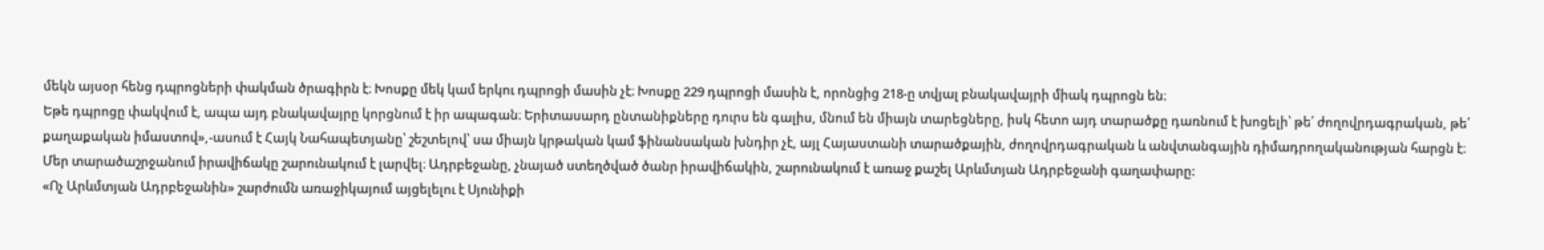մեկն այսօր հենց դպրոցների փակման ծրագիրն է։ Խոսքը մեկ կամ երկու դպրոցի մասին չէ։ Խոսքը 229 դպրոցի մասին է, որոնցից 218-ը տվյալ բնակավայրի միակ դպրոցն են։
Եթե դպրոցը փակվում է, ապա այդ բնակավայրը կորցնում է իր ապագան։ Երիտասարդ ընտանիքները դուրս են գալիս, մնում են միայն տարեցները, իսկ հետո այդ տարածքը դառնում է խոցելի՝ թե՛ ժողովրդագրական, թե՛ քաղաքական իմաստով»,-ասում է Հայկ Նահապետյանը՝ շեշտելով՝ սա միայն կրթական կամ ֆինանսական խնդիր չէ, այլ Հայաստանի տարածքային, ժողովրդագրական և անվտանգային դիմադրողականության հարցն է։
Մեր տարածաշրջանում իրավիճակը շարունակում է լարվել։ Ադրբեջանը, չնայած ստեղծված ծանր իրավիճակին, շարունակում է առաջ քաշել Արևմտյան Ադրբեջանի գաղափարը:
«Ոչ Արևմտյան Ադրբեջանին» շարժումն առաջիկայում այցելելու է Սյունիքի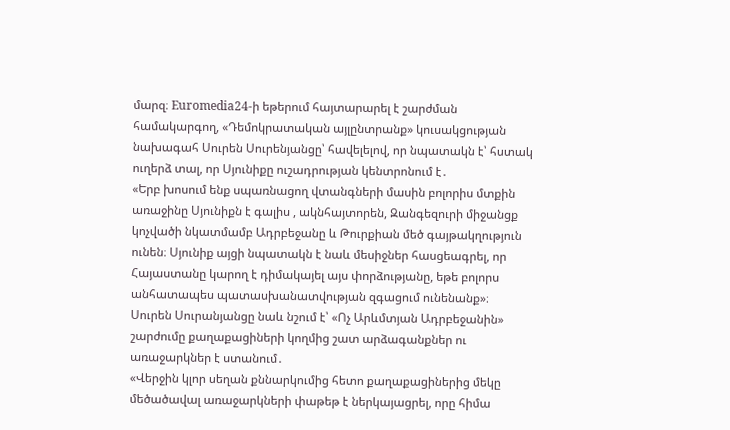մարզ։ Euromedia24-ի եթերում հայտարարել է շարժման համակարգող, «Դեմոկրատական այլընտրանք» կուսակցության նախագահ Սուրեն Սուրենյանցը՝ հավելելով, որ նպատակն է՝ հստակ ուղերձ տալ, որ Սյունիքը ուշադրության կենտրոնում է․
«Երբ խոսում ենք սպառնացող վտանգների մասին բոլորիս մտքին առաջինը Սյունիքն է գալիս , ակնհայտորեն, Զանգեզուրի միջանցք կոչվածի նկատմամբ Ադրբեջանը և Թուրքիան մեծ գայթակղություն ունեն։ Սյունիք այցի նպատակն է նաև մեսիջներ հասցեագրել, որ Հայաստանը կարող է դիմակայել այս փորձությանը, եթե բոլորս անհատապես պատասխանատվության զգացում ունենանք»։
Սուրեն Սուրանյանցը նաև նշում է՝ «Ոչ Արևմտյան Ադրբեջանին» շարժումը քաղաքացիների կողմից շատ արձագանքներ ու առաջարկներ է ստանում․
«Վերջին կլոր սեղան քննարկումից հետո քաղաքացիներից մեկը մեծածավալ առաջարկների փաթեթ է ներկայացրել, որը հիմա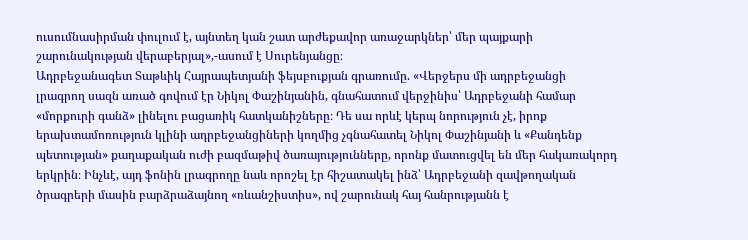ուսումնասիրման փուլում է, այնտեղ կան շատ արժեքավոր առաջարկներ՝ մեր պայքարի շարունակության վերաբերյալ»,-ասում է Սուրենյանցը։
Ադրբեջանագետ Տաթևիկ Հայրապետյանի ֆեյսբուքյան գրառումը. «Վերջերս մի ադրբեջանցի լրագրող սազն առած գովում էր Նիկոլ Փաշինյանին, գնահատում վերջինիս՝ Ադրբեջանի համար «մորքուրի գանձ» լինելու բացառիկ հատկանիշները։ Դե սա որևէ կերպ նորություն չէ, իրոք երախտամոռություն կլինի ադրբեջանցիների կողմից չգնահատել Նիկոլ Փաշինյանի և «Քանդենք պետության» քաղաքական ուժի բազմաթիվ ծառայությունները, որոնք մատուցվել են մեր հակառակորդ երկրին։ Ինչևէ, այդ ֆոնին լրագրողը նաև որոշել էր հիշատակել ինձ՝ Ադրբեջանի զավթողական ծրագրերի մասին բարձրաձայնող «ռևանշիստիս», ով շարունակ հայ հանրությանն է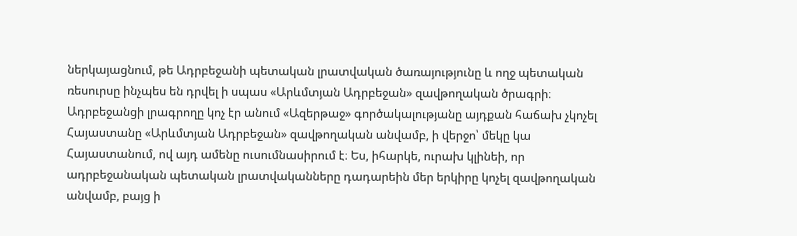ներկայացնում, թե Ադրբեջանի պետական լրատվական ծառայությունը և ողջ պետական ռեսուրսը ինչպես են դրվել ի սպաս «Արևմտյան Ադրբեջան» զավթողական ծրագրի։
Ադրբեջանցի լրագրողը կոչ էր անում «Ազերթաջ» գործակալությանը այդքան հաճախ չկոչել Հայաստանը «Արևմտյան Ադրբեջան» զավթողական անվամբ, ի վերջո՝ մեկը կա Հայաստանում, ով այդ ամենը ուսումնասիրում է։ Ես, իհարկե, ուրախ կլինեի, որ ադրբեջանական պետական լրատվականները դադարեին մեր երկիրը կոչել զավթողական անվամբ, բայց ի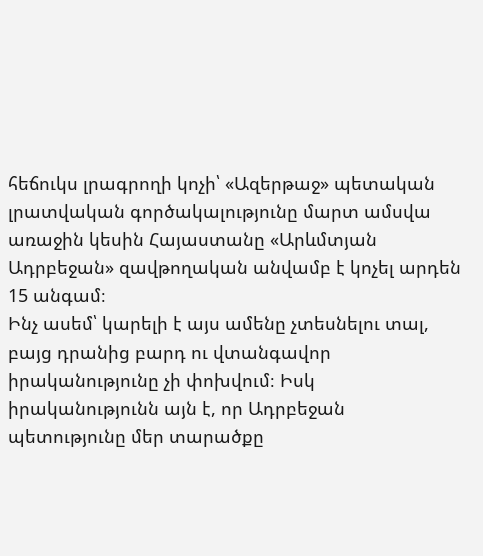հեճուկս լրագրողի կոչի՝ «Ազերթաջ» պետական լրատվական գործակալությունը մարտ ամսվա առաջին կեսին Հայաստանը «Արևմտյան Ադրբեջան» զավթողական անվամբ է կոչել արդեն 15 անգամ։
Ինչ ասեմ՝ կարելի է այս ամենը չտեսնելու տալ, բայց դրանից բարդ ու վտանգավոր իրականությունը չի փոխվում։ Իսկ իրականությունն այն է, որ Ադրբեջան պետությունը մեր տարածքը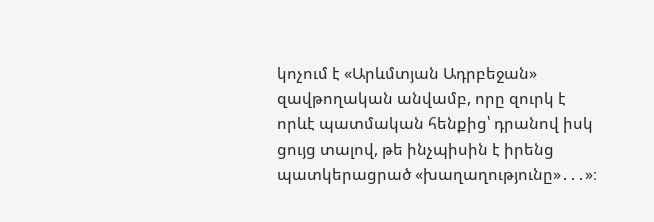կոչում է «Արևմտյան Ադրբեջան» զավթողական անվամբ, որը զուրկ է որևէ պատմական հենքից՝ դրանով իսկ ցույց տալով, թե ինչպիսին է իրենց պատկերացրած «խաղաղությունը»․․․»։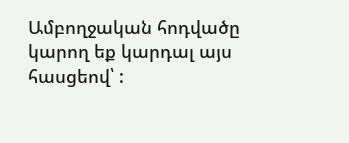Ամբողջական հոդվածը կարող եք կարդալ այս հասցեով՝ :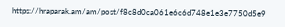https://hraparak.am/am/post/f8c8d0ca061e6c6d748e1e3e7750d5e9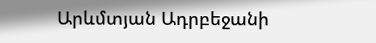Արևմտյան Ադրբեջանի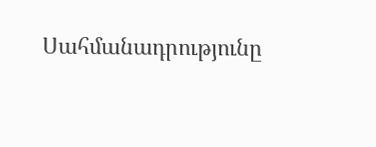Սահմանադրությունը